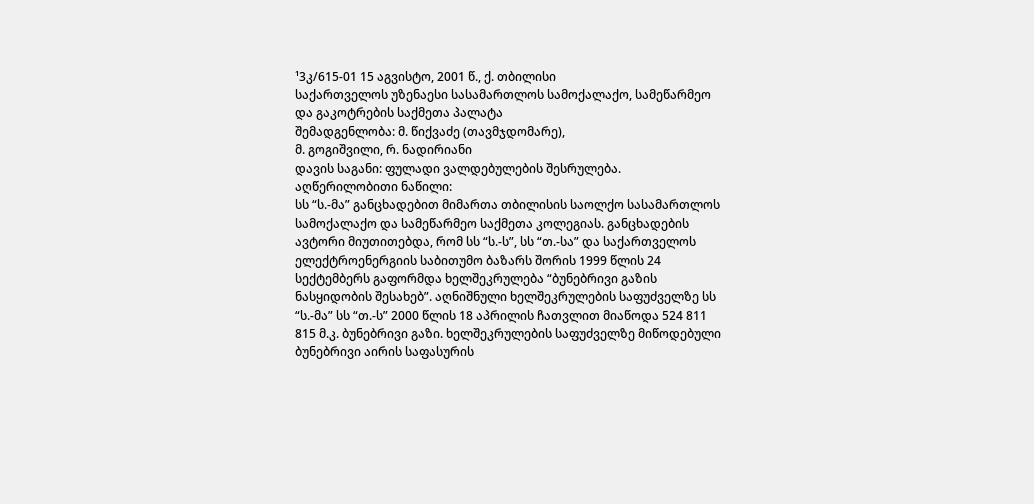¹3კ/615-01 15 აგვისტო, 2001 წ., ქ. თბილისი
საქართველოს უზენაესი სასამართლოს სამოქალაქო, სამეწარმეო და გაკოტრების საქმეთა პალატა
შემადგენლობა: მ. წიქვაძე (თავმჯდომარე),
მ. გოგიშვილი, რ. ნადირიანი
დავის საგანი: ფულადი ვალდებულების შესრულება.
აღწერილობითი ნაწილი:
სს “ს.-მა” განცხადებით მიმართა თბილისის საოლქო სასამართლოს სამოქალაქო და სამეწარმეო საქმეთა კოლეგიას. განცხადების ავტორი მიუთითებდა, რომ სს “ს.-ს”, სს “თ.-სა” და საქართველოს ელექტროენერგიის საბითუმო ბაზარს შორის 1999 წლის 24 სექტემბერს გაფორმდა ხელშეკრულება “ბუნებრივი გაზის ნასყიდობის შესახებ”. აღნიშნული ხელშეკრულების საფუძველზე სს “ს.-მა” სს “თ.-ს” 2000 წლის 18 აპრილის ჩათვლით მიაწოდა 524 811 815 მ.კ. ბუნებრივი გაზი. ხელშეკრულების საფუძველზე მიწოდებული ბუნებრივი აირის საფასურის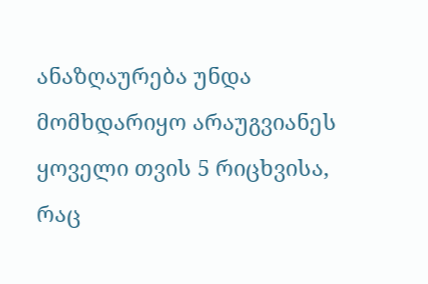ანაზღაურება უნდა მომხდარიყო არაუგვიანეს ყოველი თვის 5 რიცხვისა, რაც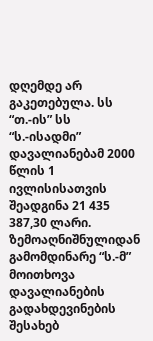დღემდე არ გაკეთებულა. სს “თ.-ის” სს “ს.-ისადმი” დავალიანებამ 2000 წლის 1 ივლისისათვის შეადგინა 21 435 387,30 ლარი.
ზემოაღნიშნულიდან გამომდინარე “ს.-მ” მოითხოვა დავალიანების გადახდევინების შესახებ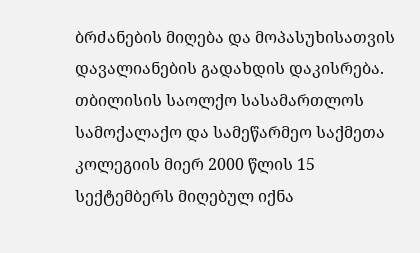ბრძანების მიღება და მოპასუხისათვის დავალიანების გადახდის დაკისრება.
თბილისის საოლქო სასამართლოს სამოქალაქო და სამეწარმეო საქმეთა კოლეგიის მიერ 2000 წლის 15 სექტემბერს მიღებულ იქნა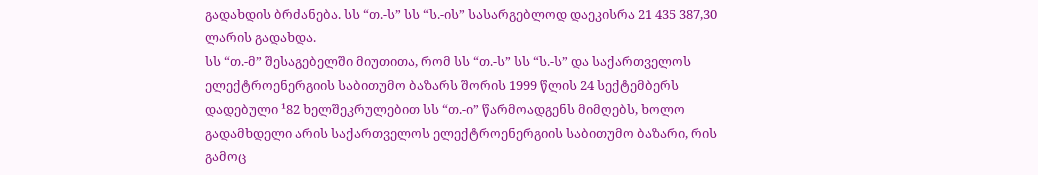გადახდის ბრძანება. სს “თ.-ს” სს “ს.-ის” სასარგებლოდ დაეკისრა 21 435 387,30 ლარის გადახდა.
სს “თ.-მ” შესაგებელში მიუთითა, რომ სს “თ.-ს” სს “ს.-ს” და საქართველოს ელექტროენერგიის საბითუმო ბაზარს შორის 1999 წლის 24 სექტემბერს დადებული ¹82 ხელშეკრულებით სს “თ.-ი” წარმოადგენს მიმღებს, ხოლო გადამხდელი არის საქართველოს ელექტროენერგიის საბითუმო ბაზარი, რის გამოც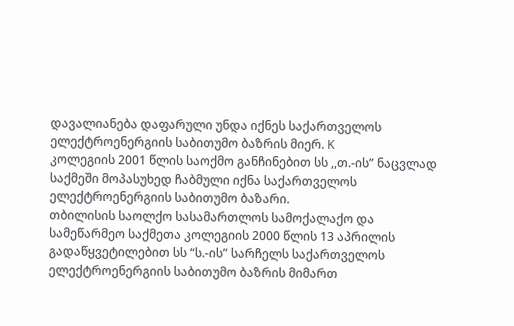დავალიანება დაფარული უნდა იქნეს საქართველოს ელექტროენერგიის საბითუმო ბაზრის მიერ. K
კოლეგიის 2001 წლის საოქმო განჩინებით სს ,,თ.-ის” ნაცვლად საქმეში მოპასუხედ ჩაბმული იქნა საქართველოს ელექტროენერგიის საბითუმო ბაზარი.
თბილისის საოლქო სასამართლოს სამოქალაქო და სამეწარმეო საქმეთა კოლეგიის 2000 წლის 13 აპრილის გადაწყვეტილებით სს “ს.-ის” სარჩელს საქართველოს ელექტროენერგიის საბითუმო ბაზრის მიმართ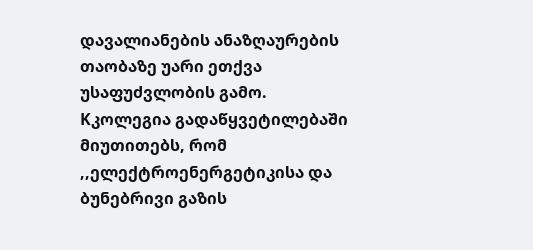დავალიანების ანაზღაურების თაობაზე უარი ეთქვა უსაფუძვლობის გამო.
Kკოლეგია გადაწყვეტილებაში მიუთითებს, რომ ,,ელექტროენერგეტიკისა და ბუნებრივი გაზის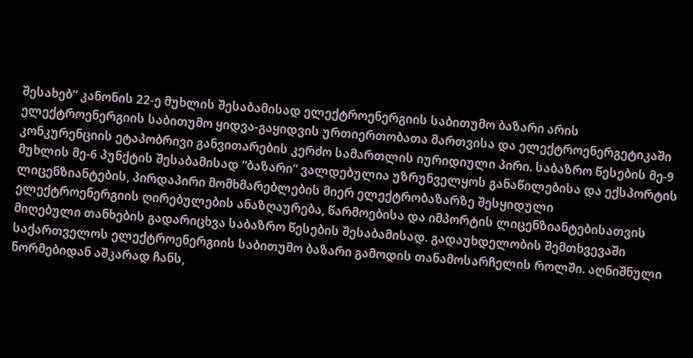შესახებ” კანონის 22-ე მუხლის შესაბამისად ელექტროენერგიის საბითუმო ბაზარი არის ელექტროენერგიის საბითუმო ყიდვა-გაყიდვის ურთიერთობათა მართვისა და ელექტროენერგეტიკაში კონკურენციის ეტაპობრივი განვითარების კერძო სამართლის იურიდიული პირი. საბაზრო წესების მე-9 მუხლის მე-6 პუნქტის შესაბამისად “ბაზარი” ვალდებულია უზრუნველყოს განაწილებისა და ექსპორტის ლიცენზიანტების, პირდაპირი მომხმარებლების მიერ ელექტრობაზარზე შესყიდული ელექტროენერგიის ღირებულების ანაზღაურება, წარმოებისა და იმპორტის ლიცენზიანტებისათვის მიღებული თანხების გადარიცხვა საბაზრო წესების შესაბამისად. გადაუხდელობის შემთხვევაში საქართველოს ელექტროენერგიის საბითუმო ბაზარი გამოდის თანამოსარჩელის როლში. აღნიშნული ნორმებიდან აშკარად ჩანს,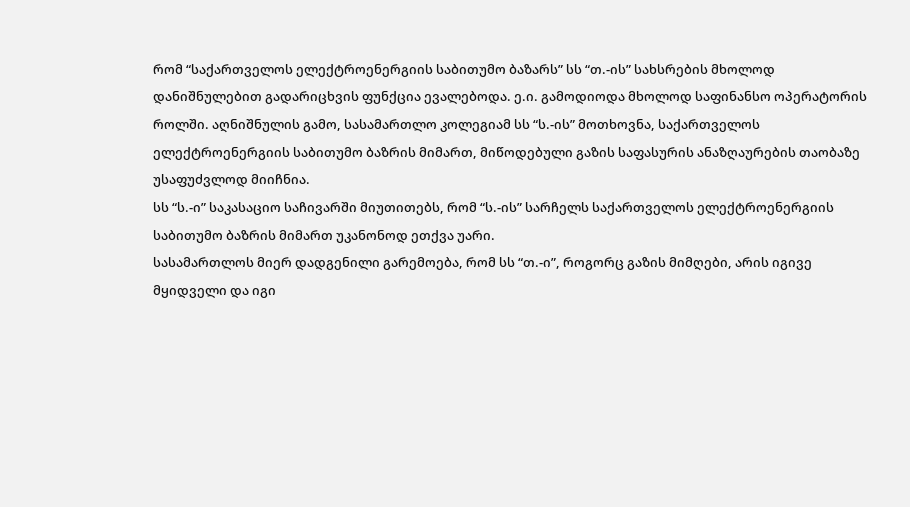რომ “საქართველოს ელექტროენერგიის საბითუმო ბაზარს” სს “თ.-ის” სახსრების მხოლოდ დანიშნულებით გადარიცხვის ფუნქცია ევალებოდა. ე.ი. გამოდიოდა მხოლოდ საფინანსო ოპერატორის როლში. აღნიშნულის გამო, სასამართლო კოლეგიამ სს “ს.-ის” მოთხოვნა, საქართველოს ელექტროენერგიის საბითუმო ბაზრის მიმართ, მიწოდებული გაზის საფასურის ანაზღაურების თაობაზე უსაფუძვლოდ მიიჩნია.
სს “ს.-ი” საკასაციო საჩივარში მიუთითებს, რომ “ს.-ის” სარჩელს საქართველოს ელექტროენერგიის საბითუმო ბაზრის მიმართ უკანონოდ ეთქვა უარი.
სასამართლოს მიერ დადგენილი გარემოება, რომ სს “თ.-ი”, როგორც გაზის მიმღები, არის იგივე მყიდველი და იგი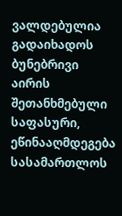ვალდებულია გადაიხადოს ბუნებრივი აირის შეთანხმებული საფასური, ეწინააღმდეგება სასამართლოს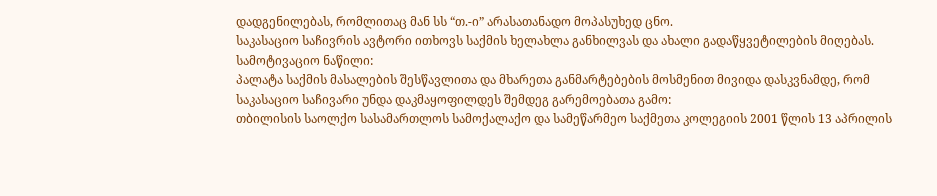დადგენილებას, რომლითაც მან სს “თ.-ი” არასათანადო მოპასუხედ ცნო.
საკასაციო საჩივრის ავტორი ითხოვს საქმის ხელახლა განხილვას და ახალი გადაწყვეტილების მიღებას.
სამოტივაციო ნაწილი:
პალატა საქმის მასალების შესწავლითა და მხარეთა განმარტებების მოსმენით მივიდა დასკვნამდე, რომ საკასაციო საჩივარი უნდა დაკმაყოფილდეს შემდეგ გარემოებათა გამო:
თბილისის საოლქო სასამართლოს სამოქალაქო და სამეწარმეო საქმეთა კოლეგიის 2001 წლის 13 აპრილის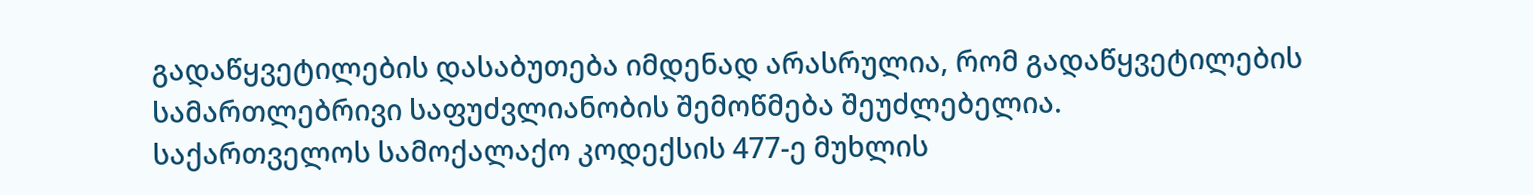გადაწყვეტილების დასაბუთება იმდენად არასრულია, რომ გადაწყვეტილების სამართლებრივი საფუძვლიანობის შემოწმება შეუძლებელია.
საქართველოს სამოქალაქო კოდექსის 477-ე მუხლის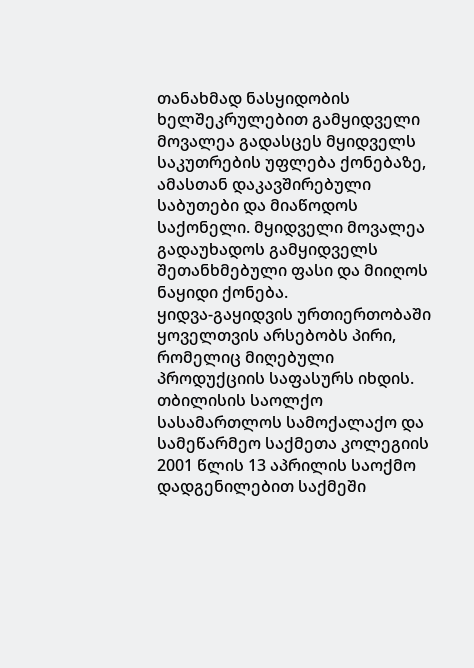თანახმად ნასყიდობის ხელშეკრულებით გამყიდველი მოვალეა გადასცეს მყიდველს საკუთრების უფლება ქონებაზე, ამასთან დაკავშირებული საბუთები და მიაწოდოს საქონელი. მყიდველი მოვალეა გადაუხადოს გამყიდველს შეთანხმებული ფასი და მიიღოს ნაყიდი ქონება.
ყიდვა-გაყიდვის ურთიერთობაში ყოველთვის არსებობს პირი, რომელიც მიღებული პროდუქციის საფასურს იხდის.
თბილისის საოლქო სასამართლოს სამოქალაქო და სამეწარმეო საქმეთა კოლეგიის 2001 წლის 13 აპრილის საოქმო დადგენილებით საქმეში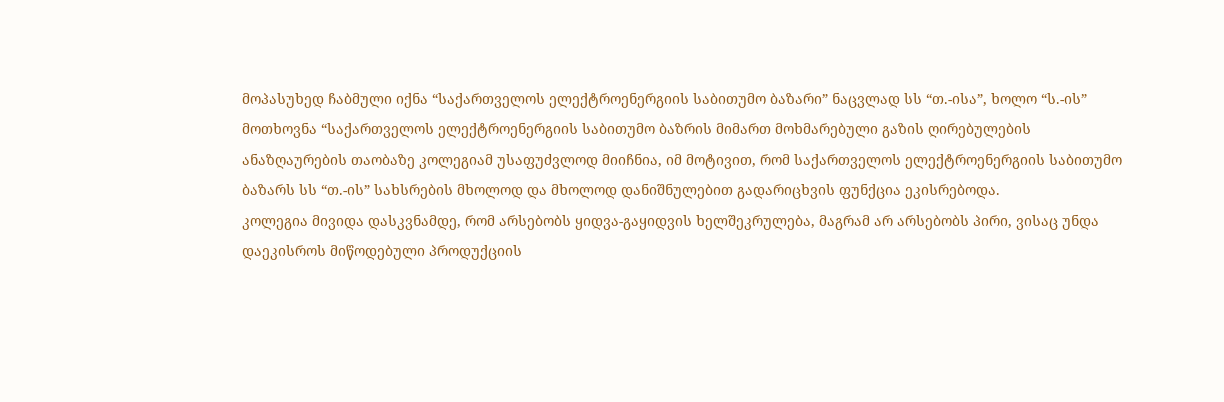მოპასუხედ ჩაბმული იქნა “საქართველოს ელექტროენერგიის საბითუმო ბაზარი” ნაცვლად სს “თ.-ისა”, ხოლო “ს.-ის” მოთხოვნა “საქართველოს ელექტროენერგიის საბითუმო ბაზრის მიმართ მოხმარებული გაზის ღირებულების ანაზღაურების თაობაზე კოლეგიამ უსაფუძვლოდ მიიჩნია, იმ მოტივით, რომ საქართველოს ელექტროენერგიის საბითუმო ბაზარს სს “თ.-ის” სახსრების მხოლოდ და მხოლოდ დანიშნულებით გადარიცხვის ფუნქცია ეკისრებოდა.
კოლეგია მივიდა დასკვნამდე, რომ არსებობს ყიდვა-გაყიდვის ხელშეკრულება, მაგრამ არ არსებობს პირი, ვისაც უნდა დაეკისროს მიწოდებული პროდუქციის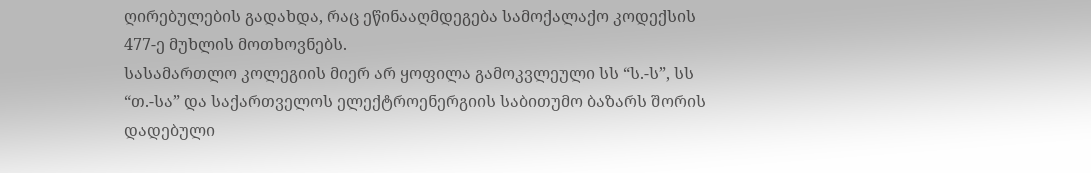ღირებულების გადახდა, რაც ეწინააღმდეგება სამოქალაქო კოდექსის 477-ე მუხლის მოთხოვნებს.
სასამართლო კოლეგიის მიერ არ ყოფილა გამოკვლეული სს “ს.-ს”, სს “თ.-სა” და საქართველოს ელექტროენერგიის საბითუმო ბაზარს შორის დადებული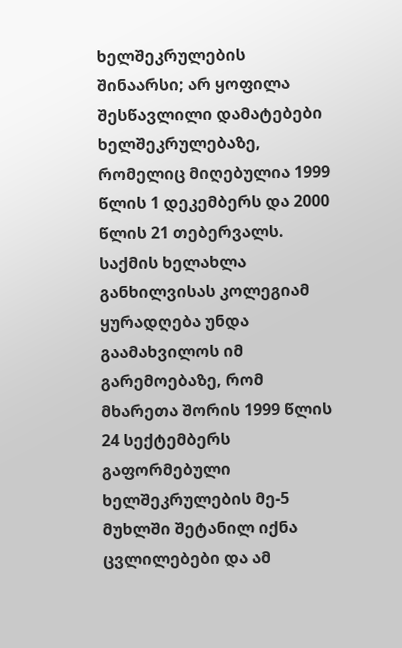ხელშეკრულების შინაარსი; არ ყოფილა შესწავლილი დამატებები ხელშეკრულებაზე, რომელიც მიღებულია 1999 წლის 1 დეკემბერს და 2000 წლის 21 თებერვალს.
საქმის ხელახლა განხილვისას კოლეგიამ ყურადღება უნდა გაამახვილოს იმ გარემოებაზე, რომ მხარეთა შორის 1999 წლის 24 სექტემბერს გაფორმებული ხელშეკრულების მე-5 მუხლში შეტანილ იქნა ცვლილებები და ამ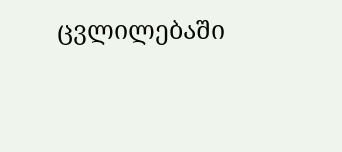ცვლილებაში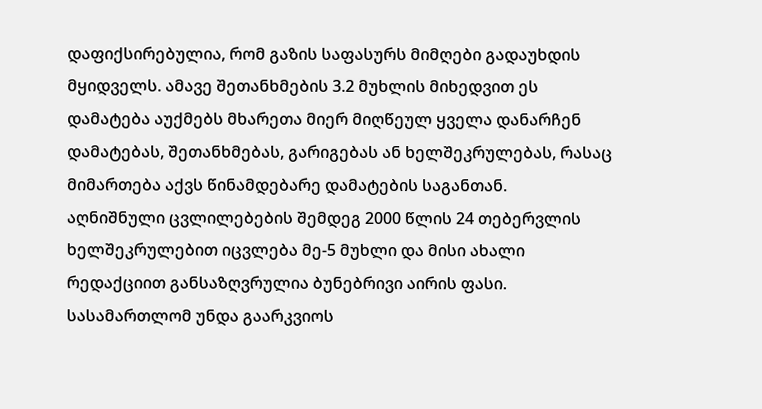დაფიქსირებულია, რომ გაზის საფასურს მიმღები გადაუხდის მყიდველს. ამავე შეთანხმების 3.2 მუხლის მიხედვით ეს დამატება აუქმებს მხარეთა მიერ მიღწეულ ყველა დანარჩენ დამატებას, შეთანხმებას, გარიგებას ან ხელშეკრულებას, რასაც მიმართება აქვს წინამდებარე დამატების საგანთან.
აღნიშნული ცვლილებების შემდეგ 2000 წლის 24 თებერვლის ხელშეკრულებით იცვლება მე-5 მუხლი და მისი ახალი რედაქციით განსაზღვრულია ბუნებრივი აირის ფასი.
სასამართლომ უნდა გაარკვიოს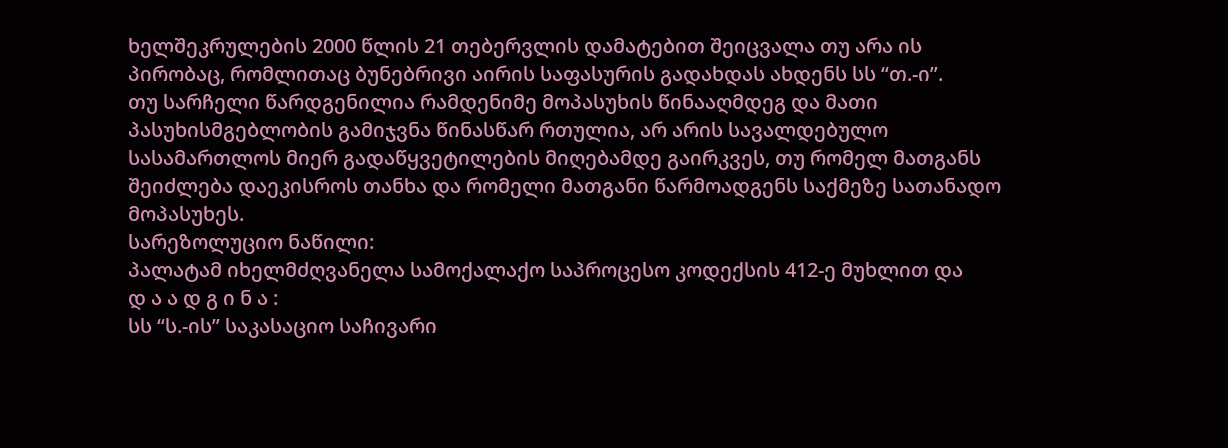ხელშეკრულების 2000 წლის 21 თებერვლის დამატებით შეიცვალა თუ არა ის პირობაც, რომლითაც ბუნებრივი აირის საფასურის გადახდას ახდენს სს “თ.-ი”.
თუ სარჩელი წარდგენილია რამდენიმე მოპასუხის წინააღმდეგ და მათი პასუხისმგებლობის გამიჯვნა წინასწარ რთულია, არ არის სავალდებულო სასამართლოს მიერ გადაწყვეტილების მიღებამდე გაირკვეს, თუ რომელ მათგანს შეიძლება დაეკისროს თანხა და რომელი მათგანი წარმოადგენს საქმეზე სათანადო მოპასუხეს.
სარეზოლუციო ნაწილი:
პალატამ იხელმძღვანელა სამოქალაქო საპროცესო კოდექსის 412-ე მუხლით და
დ ა ა დ გ ი ნ ა :
სს “ს.-ის” საკასაციო საჩივარი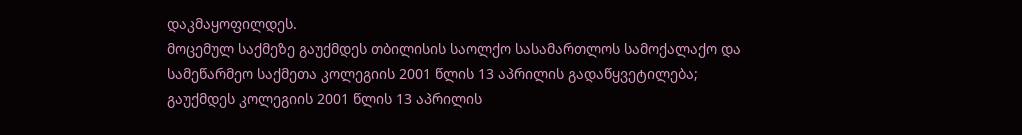დაკმაყოფილდეს.
მოცემულ საქმეზე გაუქმდეს თბილისის საოლქო სასამართლოს სამოქალაქო და სამეწარმეო საქმეთა კოლეგიის 2001 წლის 13 აპრილის გადაწყვეტილება; გაუქმდეს კოლეგიის 2001 წლის 13 აპრილის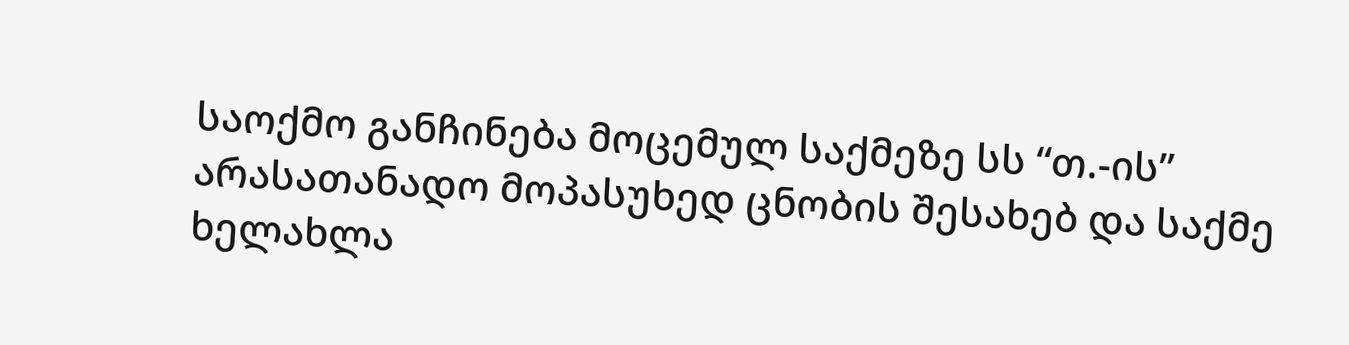საოქმო განჩინება მოცემულ საქმეზე სს “თ.-ის” არასათანადო მოპასუხედ ცნობის შესახებ და საქმე ხელახლა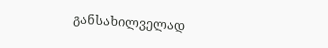განსახილველად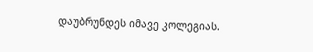დაუბრუნდეს იმავე კოლეგიას.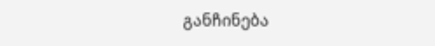განჩინება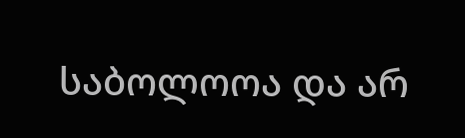საბოლოოა და არ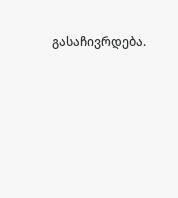გასაჩივრდება.